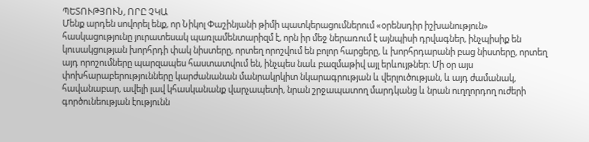ՊԵՏՈՒԹՅՈՒՆ, ՈՐԸ ՉԿԱ
Մենք արդեն սովորել ենք, որ Նիկոլ Փաշինյանի թիմի պատկերացումներում «օրենսդիր իշխանություն» հասկացությունը յուրատեսակ պառլամենտարիզմ է, որն իր մեջ ներառում է այնպիսի դրվագներ, ինչպիսիք են կուսակցության խորհրդի փակ նիստերը, որտեղ որոշվում են բոլոր հարցերը, և խորհրդարանի բաց նիստերը, որտեղ այդ որոշումները պարզապես հաստատվում են, ինչպես նաև բազմաթիվ այլ երևույթներ։ Մի օր այս փոխհարաբերությունները կարժանանան մանրակրկիտ նկարագրության և վերլուծության, և այդ ժամանակ, հավանաբար, ավելի լավ կհասկանանք վարչապետի, նրան շրջապատող մարդկանց և նրան ուղղորդող ուժերի գործունեության էությունն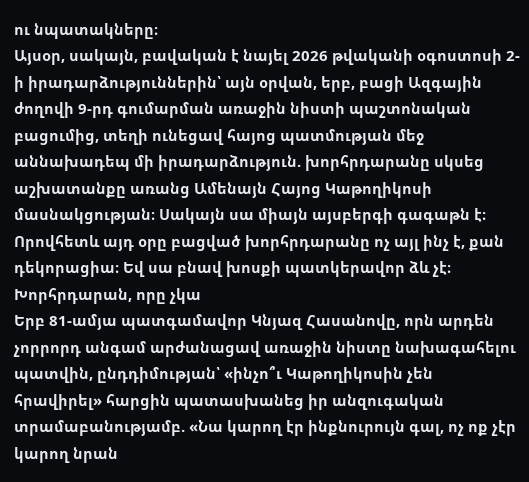ու նպատակները։
Այսօր, սակայն, բավական է նայել 2026 թվականի օգոստոսի 2-ի իրադարձություններին՝ այն օրվան, երբ, բացի Ազգային ժողովի 9-րդ գումարման առաջին նիստի պաշտոնական բացումից, տեղի ունեցավ հայոց պատմության մեջ աննախադեպ մի իրադարձություն. խորհրդարանը սկսեց աշխատանքը առանց Ամենայն Հայոց Կաթողիկոսի մասնակցության։ Սակայն սա միայն այսբերգի գագաթն է։ Որովհետև այդ օրը բացված խորհրդարանը ոչ այլ ինչ է, քան դեկորացիա։ Եվ սա բնավ խոսքի պատկերավոր ձև չէ։
Խորհրդարան, որը չկա
Երբ 81-ամյա պատգամավոր Կնյազ Հասանովը, որն արդեն չորրորդ անգամ արժանացավ առաջին նիստը նախագահելու պատվին, ընդդիմության՝ «ինչո՞ւ Կաթողիկոսին չեն հրավիրել» հարցին պատասխանեց իր անզուգական տրամաբանությամբ. «Նա կարող էր ինքնուրույն գալ, ոչ ոք չէր կարող նրան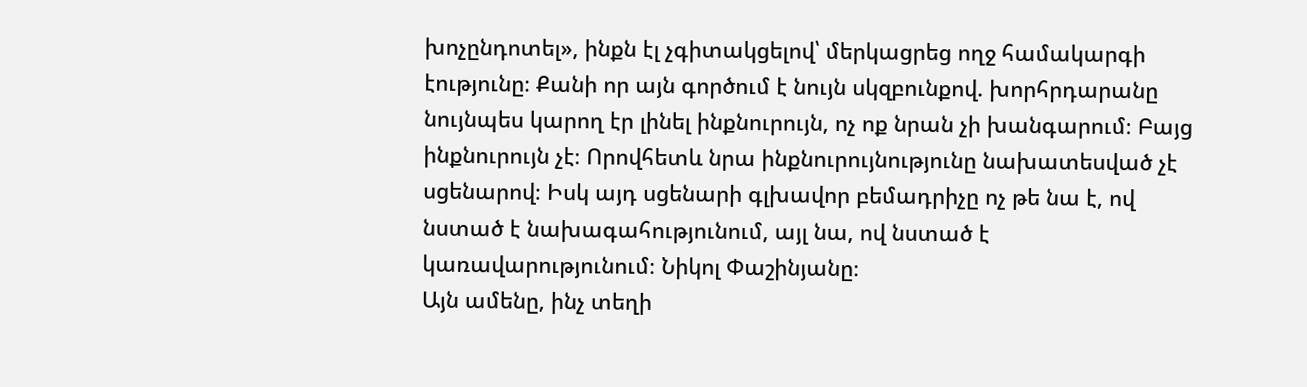խոչընդոտել», ինքն էլ չգիտակցելով՝ մերկացրեց ողջ համակարգի էությունը։ Քանի որ այն գործում է նույն սկզբունքով. խորհրդարանը նույնպես կարող էր լինել ինքնուրույն, ոչ ոք նրան չի խանգարում։ Բայց ինքնուրույն չէ։ Որովհետև նրա ինքնուրույնությունը նախատեսված չէ սցենարով։ Իսկ այդ սցենարի գլխավոր բեմադրիչը ոչ թե նա է, ով նստած է նախագահությունում, այլ նա, ով նստած է կառավարությունում։ Նիկոլ Փաշինյանը։
Այն ամենը, ինչ տեղի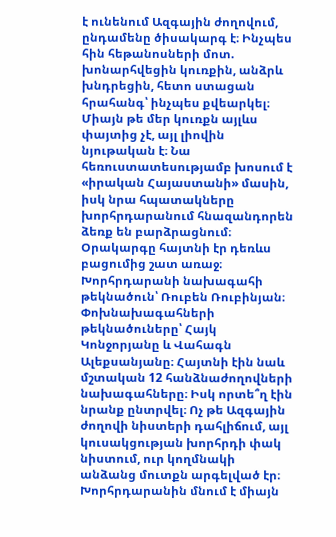է ունենում Ազգային ժողովում, ընդամենը ծիսակարգ է։ Ինչպես հին հեթանոսների մոտ. խոնարհվեցին կուռքին, անձրև խնդրեցին, հետո ստացան հրահանգ՝ ինչպես քվեարկել։ Միայն թե մեր կուռքն այլևս փայտից չէ, այլ լիովին նյութական է։ Նա հեռուստատեսությամբ խոսում է «իրական Հայաստանի» մասին, իսկ նրա հպատակները խորհրդարանում հնազանդորեն ձեռք են բարձրացնում։
Օրակարգը հայտնի էր դեռևս բացումից շատ առաջ։ Խորհրդարանի նախագահի թեկնածուն՝ Ռուբեն Ռուբինյան։ Փոխնախագահների թեկնածուները՝ Հայկ Կոնջորյանը և Վահագն Ալեքսանյանը։ Հայտնի էին նաև մշտական 12 հանձնաժողովների նախագահները։ Իսկ որտե՞ղ էին նրանք ընտրվել։ Ոչ թե Ազգային ժողովի նիստերի դահլիճում, այլ կուսակցության խորհրդի փակ նիստում, ուր կողմնակի անձանց մուտքն արգելված էր։ Խորհրդարանին մնում է միայն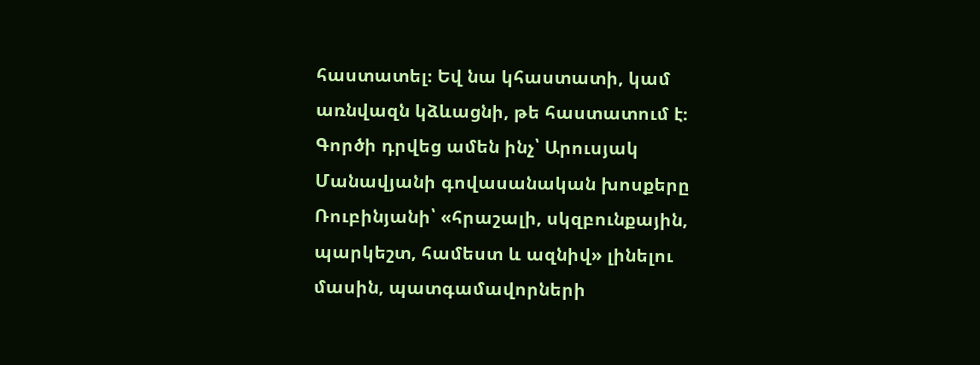հաստատել։ Եվ նա կհաստատի, կամ առնվազն կձևացնի, թե հաստատում է։
Գործի դրվեց ամեն ինչ՝ Արուսյակ Մանավյանի գովասանական խոսքերը Ռուբինյանի՝ «հրաշալի, սկզբունքային, պարկեշտ, համեստ և ազնիվ» լինելու մասին, պատգամավորների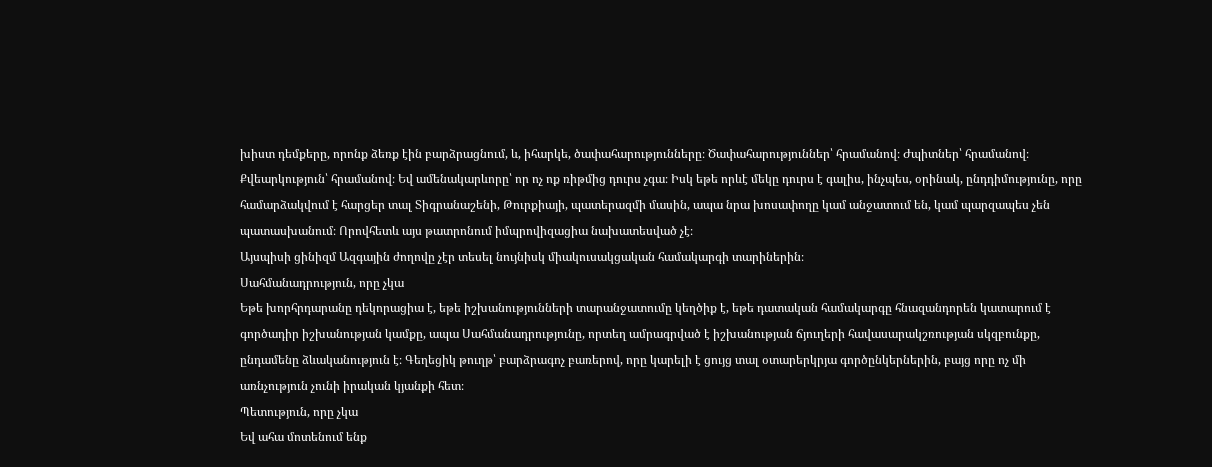խիստ դեմքերը, որոնք ձեռք էին բարձրացնում, և, իհարկե, ծափահարությունները։ Ծափահարություններ՝ հրամանով։ Ժպիտներ՝ հրամանով։ Քվեարկություն՝ հրամանով։ Եվ ամենակարևորը՝ որ ոչ ոք ռիթմից դուրս չգա։ Իսկ եթե որևէ մեկը դուրս է գալիս, ինչպես, օրինակ, ընդդիմությունը, որը համարձակվում է հարցեր տալ Տիգրանաշենի, Թուրքիայի, պատերազմի մասին, ապա նրա խոսափողը կամ անջատում են, կամ պարզապես չեն պատասխանում։ Որովհետև այս թատրոնում իմպրովիզացիա նախատեսված չէ։
Այսպիսի ցինիզմ Ազգային ժողովը չէր տեսել նույնիսկ միակուսակցական համակարգի տարիներին։
Սահմանադրություն, որը չկա
Եթե խորհրդարանը դեկորացիա է, եթե իշխանությունների տարանջատումը կեղծիք է, եթե դատական համակարգը հնազանդորեն կատարում է գործադիր իշխանության կամքը, ապա Սահմանադրությունը, որտեղ ամրագրված է իշխանության ճյուղերի հավասարակշռության սկզբունքը, ընդամենը ձևականություն է։ Գեղեցիկ թուղթ՝ բարձրագոչ բառերով, որը կարելի է ցույց տալ օտարերկրյա գործընկերներին, բայց որը ոչ մի առնչություն չունի իրական կյանքի հետ։
Պետություն, որը չկա
Եվ ահա մոտենում ենք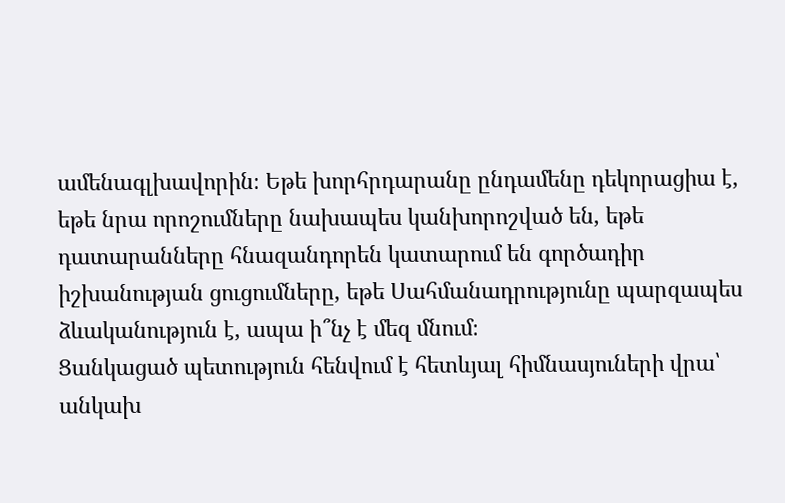ամենագլխավորին։ Եթե խորհրդարանը ընդամենը դեկորացիա է, եթե նրա որոշումները նախապես կանխորոշված են, եթե դատարանները հնազանդորեն կատարում են գործադիր իշխանության ցուցումները, եթե Սահմանադրությունը պարզապես ձևականություն է, ապա ի՞նչ է մեզ մնում։
Ցանկացած պետություն հենվում է հետևյալ հիմնասյուների վրա՝ անկախ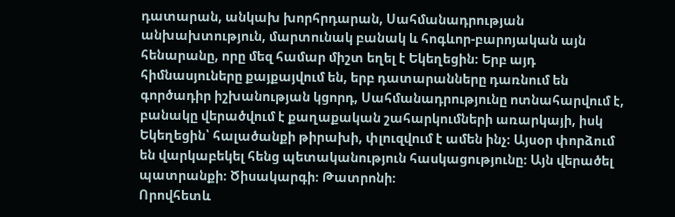դատարան, անկախ խորհրդարան, Սահմանադրության անխախտություն, մարտունակ բանակ և հոգևոր-բարոյական այն հենարանը, որը մեզ համար միշտ եղել է Եկեղեցին։ Երբ այդ հիմնասյուները քայքայվում են, երբ դատարանները դառնում են գործադիր իշխանության կցորդ, Սահմանադրությունը ոտնահարվում է, բանակը վերածվում է քաղաքական շահարկումների առարկայի, իսկ Եկեղեցին՝ հալածանքի թիրախի, փլուզվում է ամեն ինչ։ Այսօր փորձում են վարկաբեկել հենց պետականություն հասկացությունը։ Այն վերածել պատրանքի։ Ծիսակարգի։ Թատրոնի։
Որովհետև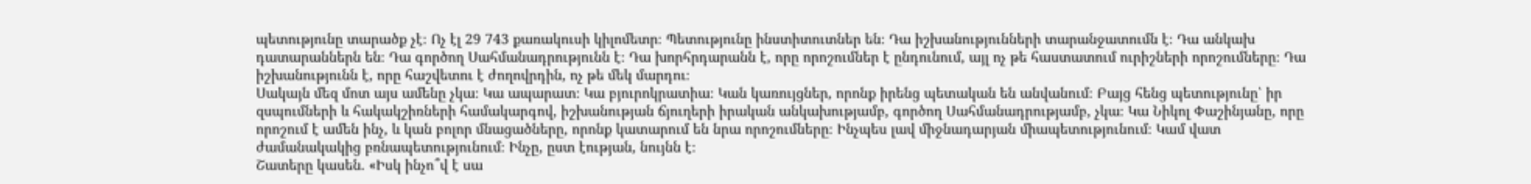պետությունը տարածք չէ։ Ոչ էլ 29 743 քառակուսի կիլոմետր։ Պետությունը ինստիտուտներ են։ Դա իշխանությունների տարանջատումն է։ Դա անկախ դատարաններն են։ Դա գործող Սահմանադրությունն է։ Դա խորհրդարանն է, որը որոշումներ է ընդունում, այլ ոչ թե հաստատում ուրիշների որոշումները։ Դա իշխանությունն է, որը հաշվետու է ժողովրդին, ոչ թե մեկ մարդու։
Սակայն մեզ մոտ այս ամենը չկա։ Կա ապարատ։ Կա բյուրոկրատիա։ Կան կառույցներ, որոնք իրենց պետական են անվանում։ Բայց հենց պետությունը՝ իր զսպումների և հակակշիռների համակարգով, իշխանության ճյուղերի իրական անկախությամբ, գործող Սահմանադրությամբ, չկա։ Կա Նիկոլ Փաշինյանը, որը որոշում է ամեն ինչ, և կան բոլոր մնացածները, որոնք կատարում են նրա որոշումները։ Ինչպես լավ միջնադարյան միապետությունում։ Կամ վատ ժամանակակից բռնապետությունում։ Ինչը, ըստ էության, նույնն է։
Շատերը կասեն. «Իսկ ինչո՞վ է սա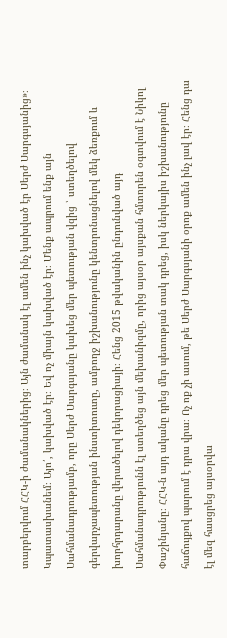տարբերվում ՀՀԿ-ի ժամանակներից։ Այն ժամանակ էլ ամեն ինչ կախված էր Սերժ Սարգսյանից»։ Կպատասխանեմ։ Այո՛, կախված էր։ Եվ ոչ միայն կախված էր։ Մենք ապրում ենք այն Սահմանադրությամբ, որը Սերժ Սարգսյանը կախեց մեր պետության վզից ՝ ստեղծելով գերվարչապետության ինստիտուտը, ամբողջ իշխանությունը կենտրոնացնելով մեկ ձեռքում և խորհրդարանը վերածելով դեկորացիայի։ Հենց 2015 թվականին ընդունված այդ Սահմանադրությունն էլ ստեղծեց այն մեխանիզմը, որից այսօր այսքան հմտորեն օգտվում է Նիկոլ Փաշինյանը։ ՀՀԿ-ն այդ ականը դրեց մեր պետության տակ դրեց, իսկ ներկայիս իշխանությունը հաճույքով պարում է դրա վրա։ Ոչ ոք չի ասում, թե Սերժ Սարգսյանի օրոք ամեն ինչ լավ էր։ Հենց դա էլ մեզ հասցրեց այսօրվա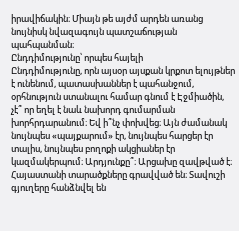իրավիճակին։ Միայն թե այժմ արդեն առանց նույնիսկ նվազագույն պատշաճության պահպանման։
Ընդդիմությունը՝ որպես հայելի
Ընդդիմությունը, որն այսօր այսքան կրքոտ ելույթներ է ունենում, պատասխաններ է պահանջում, օրհնություն ստանալու համար գնում է Էջմիածին, չէ՞ որ եղել է նաև նախորդ գումարման խորհրդարանում։ Եվ ի՞նչ փոխվեց։ Այն ժամանակ նույնպես «պայքարում» էր, նույնպես հարցեր էր տալիս, նույնպես բողոքի ակցիաներ էր կազմակերպում։ Արդյունքը՞։ Արցախը զավթված է։ Հայաստանի տարածքները գրավված են։ Տավուշի գյուղերը հանձնվել են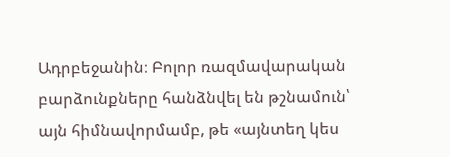Ադրբեջանին։ Բոլոր ռազմավարական բարձունքները հանձնվել են թշնամուն՝ այն հիմնավորմամբ, թե «այնտեղ կես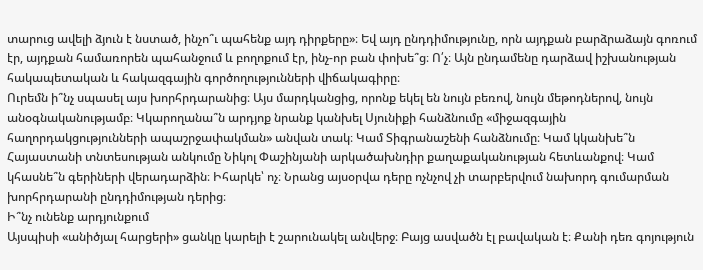տարուց ավելի ձյուն է նստած, ինչո՞ւ պահենք այդ դիրքերը»։ Եվ այդ ընդդիմությունը, որն այդքան բարձրաձայն գոռում էր, այդքան համառորեն պահանջում և բողոքում էր, ինչ-որ բան փոխե՞ց։ Ո՛չ։ Այն ընդամենը դարձավ իշխանության հակապետական և հակազգային գործողությունների վիճակագիրը։
Ուրեմն ի՞նչ սպասել այս խորհրդարանից։ Այս մարդկանցից, որոնք եկել են նույն բեռով, նույն մեթոդներով, նույն անօգնականությամբ։ Կկարողանա՞ն արդյոք նրանք կանխել Սյունիքի հանձնումը «միջազգային հաղորդակցությունների ապաշրջափակման» անվան տակ։ Կամ Տիգրանաշենի հանձնումը։ Կամ կկանխե՞ն Հայաստանի տնտեսության անկումը Նիկոլ Փաշինյանի արկածախնդիր քաղաքականության հետևանքով։ Կամ կհասնե՞ն գերիների վերադարձին։ Իհարկե՝ ոչ։ Նրանց այսօրվա դերը ոչնչով չի տարբերվում նախորդ գումարման խորհրդարանի ընդդիմության դերից։
Ի՞նչ ունենք արդյունքում
Այսպիսի «անիծյալ հարցերի» ցանկը կարելի է շարունակել անվերջ։ Բայց ասվածն էլ բավական է։ Քանի դեռ գոյություն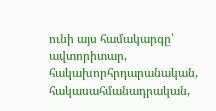ունի այս համակարգը՝ ավտորիտար, հակախորհրդարանական, հակասահմանադրական,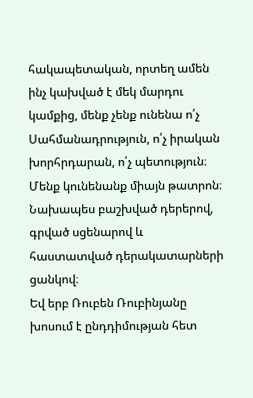հակապետական, որտեղ ամեն ինչ կախված է մեկ մարդու կամքից, մենք չենք ունենա ո՛չ Սահմանադրություն, ո՛չ իրական խորհրդարան, ո՛չ պետություն։ Մենք կունենանք միայն թատրոն։ Նախապես բաշխված դերերով, գրված սցենարով և հաստատված դերակատարների ցանկով։
Եվ երբ Ռուբեն Ռուբինյանը խոսում է ընդդիմության հետ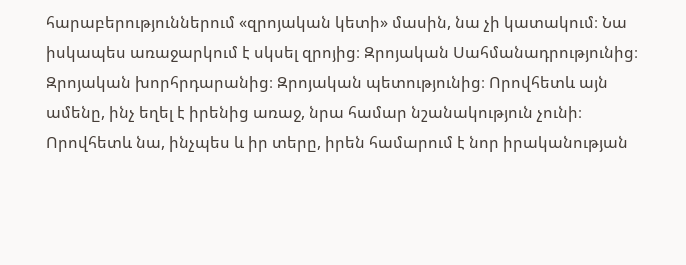հարաբերություններում «զրոյական կետի» մասին, նա չի կատակում։ Նա իսկապես առաջարկում է սկսել զրոյից։ Զրոյական Սահմանադրությունից։ Զրոյական խորհրդարանից։ Զրոյական պետությունից։ Որովհետև այն ամենը, ինչ եղել է իրենից առաջ, նրա համար նշանակություն չունի։ Որովհետև նա, ինչպես և իր տերը, իրեն համարում է նոր իրականության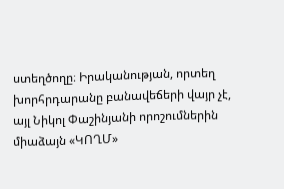ստեղծողը։ Իրականության, որտեղ խորհրդարանը բանավեճերի վայր չէ, այլ Նիկոլ Փաշինյանի որոշումներին միաձայն «ԿՈՂՄ»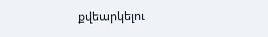քվեարկելու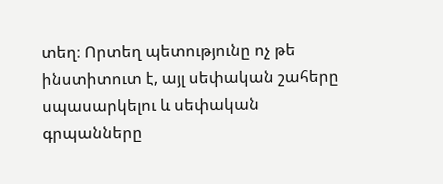տեղ։ Որտեղ պետությունը ոչ թե ինստիտուտ է, այլ սեփական շահերը սպասարկելու և սեփական գրպանները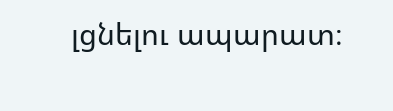լցնելու ապարատ։